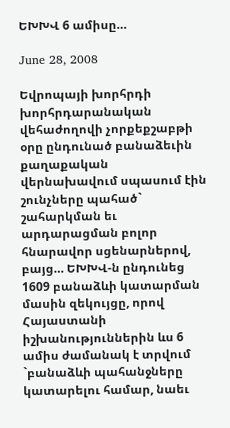ԵԽԽՎ 6 ամիսը…

June 28, 2008

Եվրոպայի խորհրդի խորհրդարանական վեհաժողովի չորքեքշաբթի օրը ընդունած բանաձեւին քաղաքական վերնախավում սպասում էին շունչները պահած` շահարկման եւ արդարացման բոլոր հնարավոր սցենարներով, բայց… ԵԽԽՎ-ն ընդունեց 1609 բանաձևի կատարման մասին զեկույցը, որով Հայաստանի իշխանություններին ևս 6 ամիս ժամանակ է տրվում `բանաձևի պահանջները կատարելու համար, նաեւ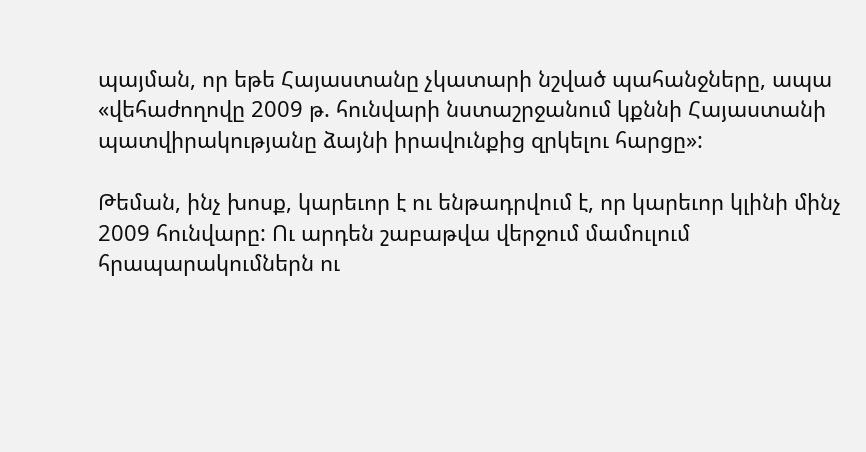պայման, որ եթե Հայաստանը չկատարի նշված պահանջները, ապա «վեհաժողովը 2009 թ. հունվարի նստաշրջանում կքննի Հայաստանի պատվիրակությանը ձայնի իրավունքից զրկելու հարցը»:

Թեման, ինչ խոսք, կարեւոր է ու ենթադրվում է, որ կարեւոր կլինի մինչ 2009 հունվարը: Ու արդեն շաբաթվա վերջում մամուլում հրապարակումներն ու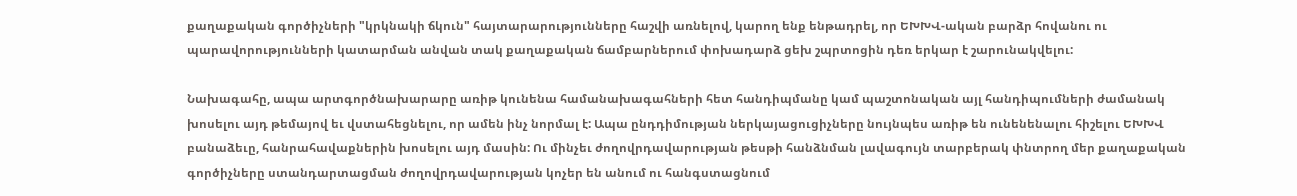քաղաքական գործիչների "կրկնակի ճկուն" հայտարարությունները հաշվի առնելով, կարող ենք ենթադրել, որ ԵԽԽՎ-ական բարձր հովանու ու պարավորությունների կատարման անվան տակ քաղաքական ճամբարներում փոխադարձ ցեխ շպրտոցին դեռ երկար է շարունակվելու:

Նախագահը, ապա արտգործնախարարը առիթ կունենա համանախագահների հետ հանդիպմանը կամ պաշտոնական այլ հանդիպումների ժամանակ խոսելու այդ թեմայով եւ վստահեցնելու, որ ամեն ինչ նորմալ է: Ապա ընդդիմության ներկայացուցիչները նույնպես առիթ են ունենենալու հիշելու ԵԽԽՎ բանաձեւը, հանրահավաքներին խոսելու այդ մասին: Ու մինչեւ ժողովրդավարության թեսթի հանձնման լավագույն տարբերակ փնտրող մեր քաղաքական գործիչները ստանդարտացման ժողովրդավարության կոչեր են անում ու հանգստացնում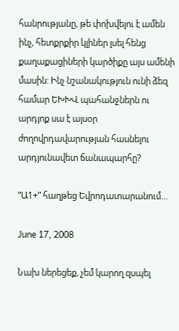հանրությանը, թե փոխվելու է ամեն ինչ, հետքրքիր կլիներ լսել հենց քաղաքացիների կարծիքը այս ամենի մասին: Ինչ նշանակություն ունի ձեզ համար ԵԽԽՎ պահանջներն ու արդյոք սա է այսօր ժողովրդավարության հասնելու արդյունավետ ճանապարհը?

“Ա1+” հաղթեց Եվրոդատարանում…

June 17, 2008

Նախ ներեցեք, չեմ կարող զսպել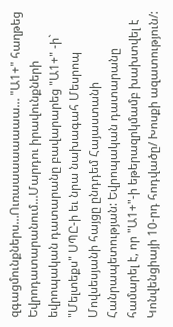զգացմունքներս…Ուռաաաաաաաա… "Ա1+" հաղթեց Եվրոդատարանում…Մարդու իրավունքների եվրոպական դատարանը բավարարեց "Ա1+" -ի` "Մելտեքս" ՍՊԸ-ի եւ նրա նախագահ Մեսրոպ Մովսեսյանի հայցը ընդդեմ Հայաստանի Հանրապետության: Եվրոպական դատարանը համարել է, որ "Ա1+"-ի եթերազրկմամբ խախտվել է Կոնվենցիայի 10-րդ հոդվածը/ Խոսքի ազատություն/: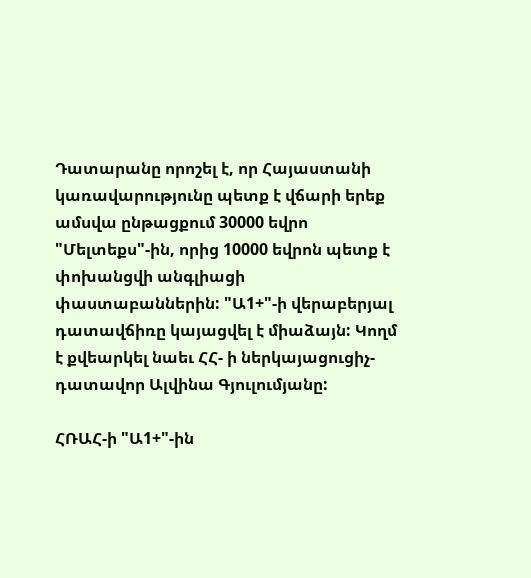Դատարանը որոշել է, որ Հայաստանի կառավարությունը պետք է վճարի երեք ամսվա ընթացքում 30000 եվրո "Մելտեքս"-ին, որից 10000 եվրոն պետք է փոխանցվի անգլիացի փաստաբաններին: "Ա1+"-ի վերաբերյալ դատավճիռը կայացվել է միաձայն: Կողմ է քվեարկել նաեւ ՀՀ- ի ներկայացուցիչ-դատավոր Ալվինա Գյուլումյանը:

ՀՌԱՀ-ի "Ա1+"-ին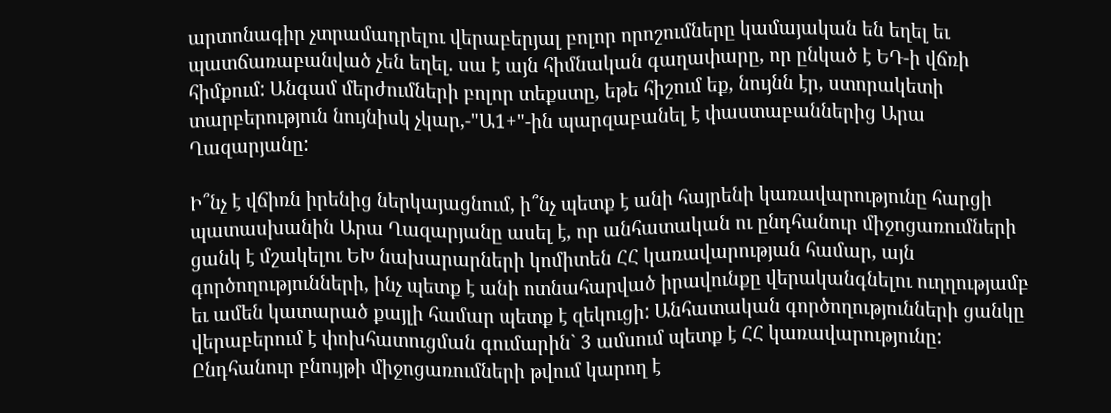արտոնագիր չտրամադրելու վերաբերյալ բոլոր որոշումները կամայական են եղել եւ պատճառաբանված չեն եղել. սա է այն հիմնական գաղափարը, որ ընկած է ԵԴ-ի վճռի հիմքում: Անգամ մերժումների բոլոր տեքստը, եթե հիշում եք, նույնն էր, ստորակետի տարբերություն նույնիսկ չկար,-"Ա1+"-ին պարզաբանել է փաստաբաններից Արա Ղազարյանը:

Ի՞նչ է վճիռն իրենից ներկայացնում, ի՞նչ պետք է անի հայրենի կառավարությունը հարցի պատասխանին Արա Ղազարյանը ասել է, որ անհատական ու ընդհանուր միջոցառումների ցանկ է մշակելու ԵԽ նախարարների կոմիտեն ՀՀ կառավարության համար, այն գործողությունների, ինչ պետք է անի ոտնահարված իրավունքը վերականգնելու ուղղությամբ եւ ամեն կատարած քայլի համար պետք է զեկուցի: Անհատական գործողությունների ցանկը վերաբերում է փոխհատուցման գումարին` 3 ամսում պետք է ՀՀ կառավարությունը: Ընդհանուր բնույթի միջոցառումների թվում կարող է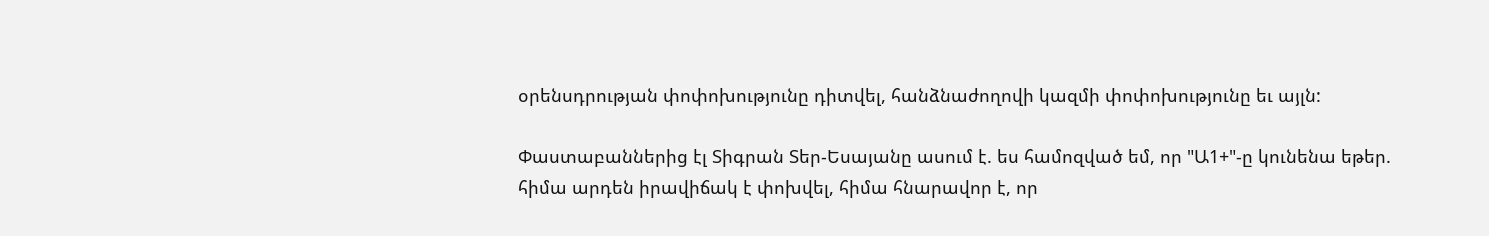օրենսդրության փոփոխությունը դիտվել, հանձնաժողովի կազմի փոփոխությունը եւ այլն:

Փաստաբաններից էլ Տիգրան Տեր-Եսայանը ասում է. ես համոզված եմ, որ "Ա1+"-ը կունենա եթեր. հիմա արդեն իրավիճակ է փոխվել, հիմա հնարավոր է, որ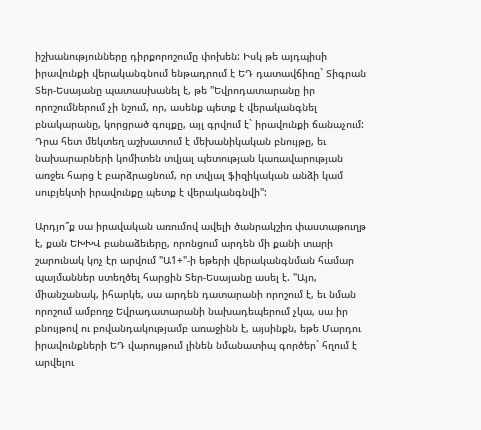իշխանությունները դիրքորոշումը փոխեն: Իսկ թե այդպիսի իրավունքի վերականգնում ենթադրում է ԵԴ դատավճիռը` Տիգրան Տեր-Եսայանը պատասխանել է, թե "Եվրոդատարանը իր որոշումներում չի նշում, որ, ասենք պետք է վերականգնել բնակարանը, կորցրած գույքը, այլ գրվում է` իրավունքի ճանաչում: Դրա հետ մեկտեղ աշխատում է մեխանիկական բնույթը, եւ նախարարների կոմիտեն տվյալ պետության կառավարության առջեւ հարց է բարձրացնում, որ տվյալ ֆիզիկական անձի կամ սուբյեկտի իրավունքը պետք է վերականգնվի":

Արդյո՞ք սա իրավական առումով ավելի ծանրակշիռ փաստաթուղթ է, քան ԵԽԽՎ բանաձեւերը, որոնցում արդեն մի քանի տարի շարունակ կոչ էր արվում "Ա1+"-ի եթերի վերականգնման համար պայմաններ ստեղծել հարցին Տեր-Եսայանը ասել է. "Այո, միանշանակ, իհարկե, սա արդեն դատարանի որոշում է, եւ նման որոշում ամբողջ Եվրադատարանի նախադեպերում չկա, սա իր բնույթով ու բովանդակությամբ առաջինն է, այսինքն, եթե Մարդու իրավունքների ԵԴ վարույթում լինեն նմանատիպ գործեր` հղում է արվելու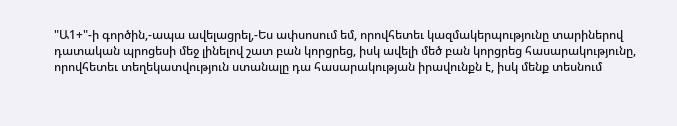"Ա1+"-ի գործին,-ապա ավելացրել,-Ես ափսոսում եմ, որովհետեւ կազմակերպությունը տարիներով դատական պրոցեսի մեջ լինելով շատ բան կորցրեց, իսկ ավելի մեծ բան կորցրեց հասարակությունը, որովհետեւ տեղեկատվություն ստանալը դա հասարակության իրավունքն է, իսկ մենք տեսնում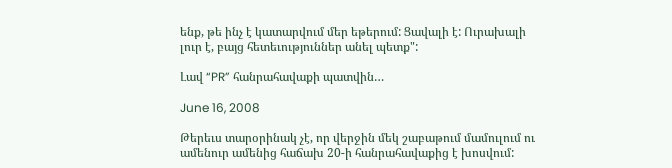ենք, թե ինչ է կատարվում մեր եթերում: Ցավալի է: Ուրախալի լուր է, բայց հետեւություններ անել պետք":

Լավ “PR” հանրահավաքի պատվին…

June 16, 2008

Թերեւս տարօրինակ չէ, որ վերջին մեկ շաբաթում մամուլում ու ամենուր ամենից հաճախ 20-ի հանրահավաքից է խոսվում: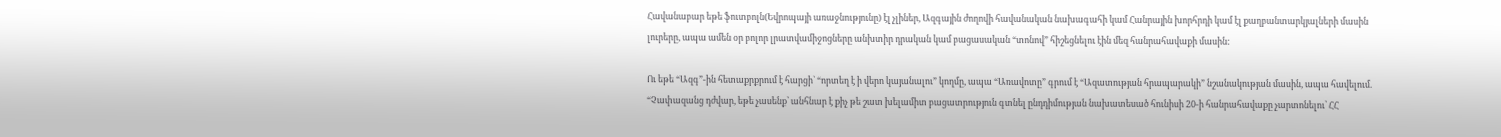Հավանաբար եթե ֆուտբոլն(Եվրոպայի առաջնությունը) էլ չլիներ, Ազգային ժողովի հավանական նախագահի կամ Հանրային խորհրդի կամ էլ քաղբանտարկյալների մասին լուրերը, ապա ամեն օր բոլոր լրատվամիջոցները անխտիր դրական կամ բացասական “տոնով” հիշեցնելու էին մեզ հանրահավաքի մասին:

Ու եթե “Ազգ”-ին հետաքրքրում է հարցի` “որտեղ է ի վերո կայանալու” կողմը, ապա “Առավոտը” գրում է “Ազատության հրապարակի” նշանակության մասին, ապա հավելում. “Չափազանց դժվար, եթե չասենք՝ անհնար է քիչ թե շատ խելամիտ բացատրություն գտնել ընդդիմության նախատեսած հունիսի 20-ի հանրահավաքը չարտոնելու՝ ՀՀ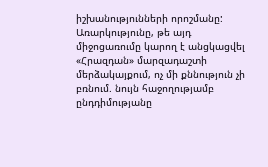իշխանությունների որոշմանը: Առարկությունը, թե այդ միջոցառումը կարող է անցկացվել «Հրազդան» մարզադաշտի մերձակայքում, ոչ մի քննություն չի բռնում. նույն հաջողությամբ ընդդիմությանը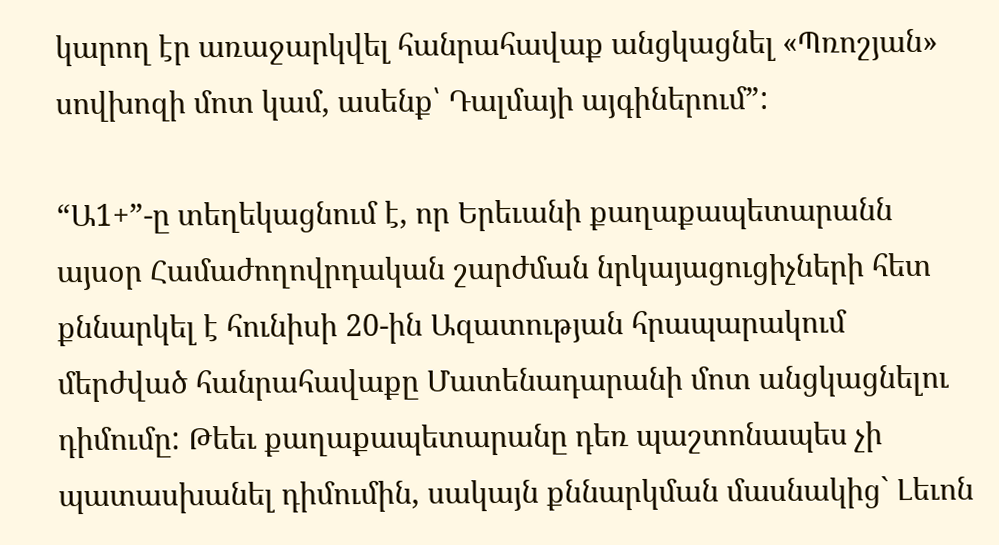կարող էր առաջարկվել հանրահավաք անցկացնել «Պռոշյան» սովխոզի մոտ կամ, ասենք՝ Դալմայի այգիներում”:

“Ա1+”-ը տեղեկացնում է, որ Երեւանի քաղաքապետարանն այսօր Համաժողովրդական շարժման նրկայացուցիչների հետ քննարկել է հունիսի 20-ին Ազատության հրապարակում մերժված հանրահավաքը Մատենադարանի մոտ անցկացնելու դիմումը: Թեեւ քաղաքապետարանը դեռ պաշտոնապես չի պատասխանել դիմումին, սակայն քննարկման մասնակից` Լեւոն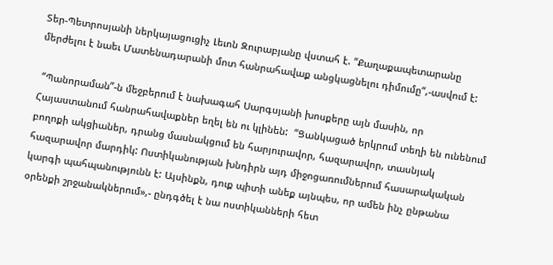Տեր-Պետրոսյանի ներկայացուցիչ Լեւոն Զուրաբյանը վստահ է. “Քաղաքապետարանը մերժելու է նաեւ Մատենադարանի մոտ հանրահավաք անցկացնելու դիմումը“,-ասվում է:

 “Պանորաման”-ն մեջբերում է նախագահ Սարգսյանի խոսքերը այն մասին, որ Հայաստանում հանրահավաքներ եղել են ու կլինեն:  “Ցանկացած երկրում տեղի են ունենում բողոքի ակցիաներ, դրանց մասնակցում են հարյուրավոր, հազարավոր, տասնյակ հազարավոր մարդիկ: Ոստիկանության խնդիրն այդ միջոցառումներում հասարակական կարգի պահպանությունն է: Այսինքն, դուք պիտի անեք այնպես, որ ամեն ինչ ընթանա օրենքի շրջանակներում»,- ընդգծել է նա ոստիկանների հետ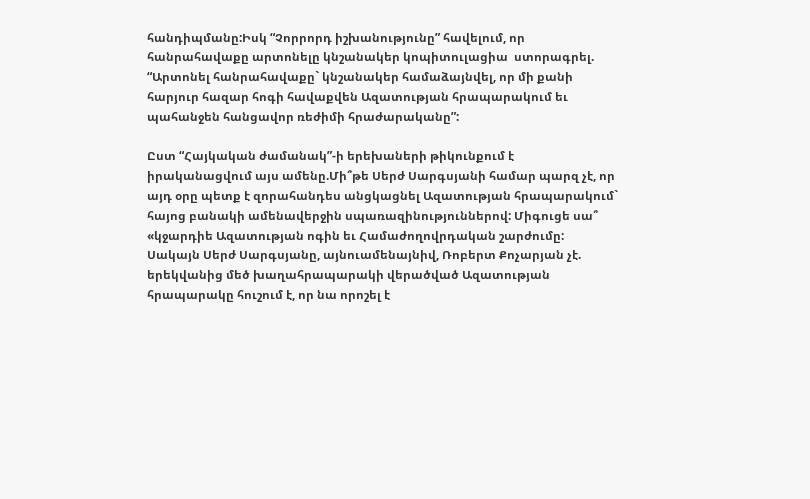հանդիպմանը:Իսկ “Չորրորդ իշխանությունը” հավելում, որ հանրահավաքը արտոնելը կնշանակեր կոպիտուլացիա  ստորագրել. “Արտոնել հանրահավաքը` կնշանակեր համաձայնվել, որ մի քանի հարյուր հազար հոգի հավաքվեն Ազատության հրապարակում եւ պահանջեն հանցավոր ռեժիմի հրաժարականը”:

Ըստ “Հայկական ժամանակ”-ի երեխաների թիկունքում է իրականացվում այս ամենը.Մի՞թե Սերժ Սարգսյանի համար պարզ չէ, որ այդ օրը պետք է զորահանդես անցկացնել Ազատության հրապարակում` հայոց բանակի ամենավերջին սպառազինություններով: Միգուցե սա՞ «կջարդիե Ազատության ոգին եւ Համաժողովրդական շարժումը: Սակայն Սերժ Սարգսյանը, այնուամենայնիվ, Ռոբերտ Քոչարյան չէ. երեկվանից մեծ խաղահրապարակի վերածված Ազատության հրապարակը հուշում է, որ նա որոշել է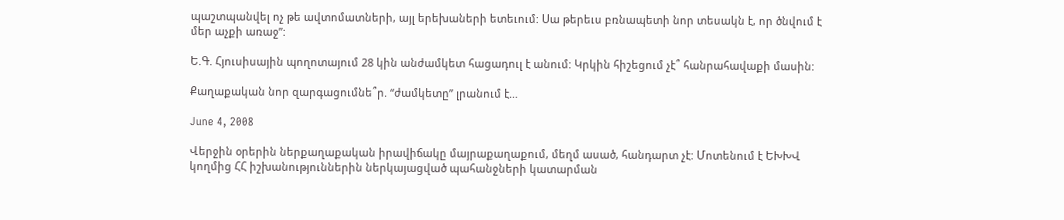պաշտպանվել ոչ թե ավտոմատների, այլ երեխաների ետեւում: Սա թերեւս բռնապետի նոր տեսակն է, որ ծնվում է մեր աչքի առաջ”:

Ե.Գ. Հյուսիսային պողոտայում 28 կին անժամկետ հացադուլ է անում: Կրկին հիշեցում չէ՞ հանրահավաքի մասին:

Քաղաքական նոր զարգացումնե՞ր. “ժամկետը” լրանում է…

June 4, 2008

Վերջին օրերին ներքաղաքական իրավիճակը մայրաքաղաքում, մեղմ ասած, հանդարտ չէ: Մոտենում է ԵԽԽՎ կողմից ՀՀ իշխանություններին ներկայացված պահանջների կատարման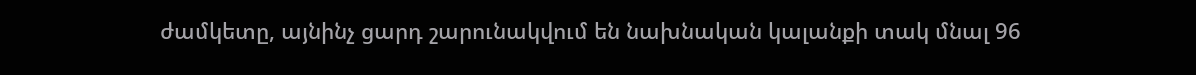ժամկետը, այնինչ ցարդ շարունակվում են նախնական կալանքի տակ մնալ 96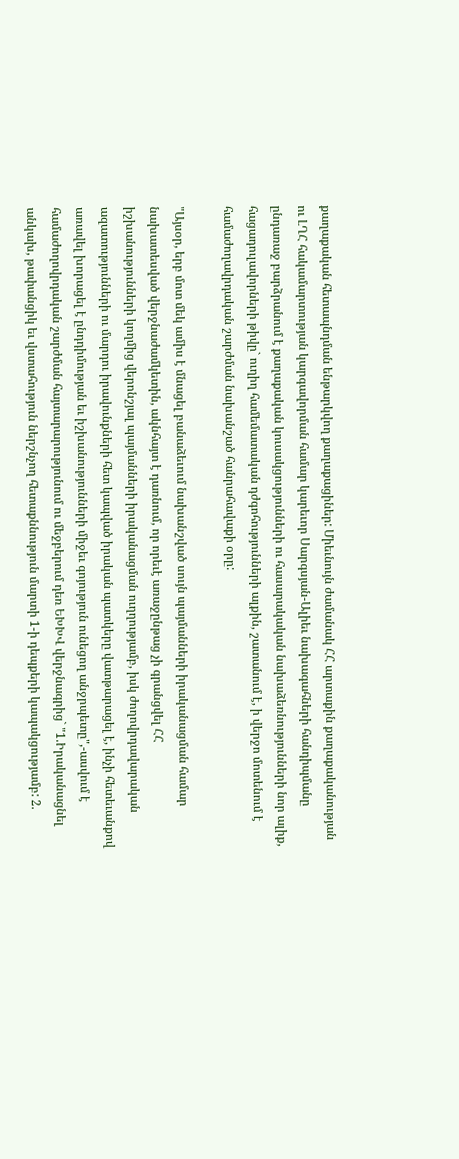քաղաքական հետապնդման ենթարկվող քաղաքացիներ: Միեւնույն ժամանակ ՀՀ արտաքին քաղաքականության ու ԼՂՀ հակամարտության կարգավորման համար կարեւոր Սարգսյան-Ալիեւ նախագահների հանդիպմանը ընդառաջ բարձրանում է քաղաքական կուսակցությունների ու հասարակական նախաձեռնությունների նոր ալիք, հացադուլավորների թիվը` ուղիղ համեմատական դժգոհությունների ալքին, շատանում է, ի վերջո մոտենում է համաժողավրդական շարժման նախանշած հանրահավաքի օրը:

"Այսօր, երբ մոտ մեկ ամիս է մնացել բանաձեւում նախանշված սույն պայմանների իրականացման համար նախատեսված վերջնաժամկետին, ակնհայտ է դառնում, որ որեւէ առաջընթաց չի գրանցվել ՀՀ իշխանությունների կողմից վերոնշյալ պայմանների իրականացման ուղղությամբ, իսկ ժողովրդավարական ազատությունների ու մարդու իրավունքների հետ կապված իրական պատկերը վատթարացել է, ինչի հետեւանքով առավել խորացել է ընդդիմության եւ իշխանությունների միջեւ գոյություն ունեցող անջրպետը",-ասվում է համաժողովրդական շարժման հայտարարությունում ու մեջբերում դեռ ԵԽԽՎ վերջնագրից` "1.Իրականացնել անկախ, թափանցիկ եւ վստահություն ներշնչող հետաքննություն մարտի 1-ի դեպքերի կապակցությամբ: 2.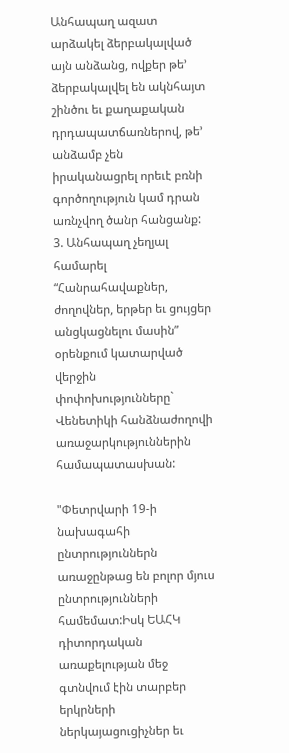Անհապաղ ազատ արձակել ձերբակալված այն անձանց, ովքեր թե’ ձերբակալվել են ակնհայտ շինծու եւ քաղաքական դրդապատճառներով, թե’ անձամբ չեն իրականացրել որեւէ բռնի գործողություն կամ դրան առնչվող ծանր հանցանք: 3. Անհապաղ չեղյալ համարել “Հանրահավաքներ, ժողովներ, երթեր եւ ցույցեր անցկացնելու մասին” օրենքում կատարված վերջին փոփոխությունները` Վենետիկի հանձնաժողովի առաջարկություններին համապատասխան:

"Փետրվարի 19-ի նախագահի ընտրություններն առաջընթաց են բոլոր մյուս ընտրությունների համեմատ:Իսկ ԵԱՀԿ դիտորդական առաքելության մեջ գտնվում էին տարբեր երկրների ներկայացուցիչներ եւ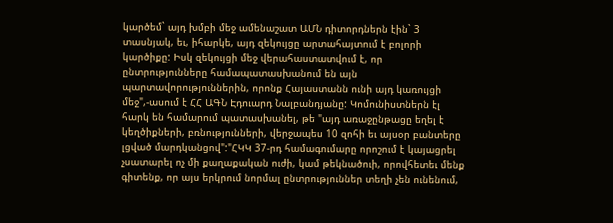կարծեմ` այդ խմբի մեջ ամենաշատ ԱՄՆ դիտորդներն էին` 3 տասնյակ, եւ, իհարկե, այդ զեկույցը արտահայտում է բոլորի կարծիքը: Իսկ զեկույցի մեջ վերահաստատվում է, որ ընտրությունները համապատասխանում են այն պարտավորություններին, որոնք Հայաստանն ունի այդ կառույցի մեջ",-ասում է ՀՀ ԱԳՆ Էդուարդ Նալբանդյանը: Կոմունիստներն էլ հարկ են համարում պատասխանել, թե "այդ առաջընթացը եղել է կեղծիքների, բռնությունների, վերջապես 10 զոհի եւ այսօր բանտերը լցված մարդկանցով":"ՀԿԿ 37-րդ համագումարը որոշում է կայացրել չսատարել ոչ մի քաղաքական ուժի, կամ թեկնածուի, որովհետեւ մենք գիտենք, որ այս երկրում նորմալ ընտրություններ տեղի չեն ունենում,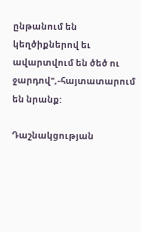ընթանում են կեղծիքներով եւ ավարտվում են ծեծ ու ջարդով",-հայտատարում են նրանք:

Դաշնակցության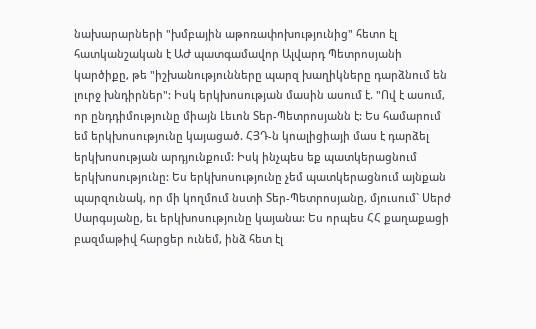նախարարների "խմբային աթոռափոխությունից" հետո էլ հատկանշական է ԱԺ պատգամավոր Ալվարդ Պետրոսյանի կարծիքը, թե "իշխանությունները պարզ խաղիկները դարձնում են լուրջ խնդիրներ": Իսկ երկխոսության մասին ասում է. "Ով է ասում, որ ընդդիմությունը միայն Լեւոն Տեր-Պետրոսյանն է: Ես համարում եմ երկխոսությունը կայացած. ՀՅԴ-ն կոալիցիայի մաս է դարձել երկխոսության արդյունքում: Իսկ ինչպես եք պատկերացնում երկխոսությունը: Ես երկխոսությունը չեմ պատկերացնում այնքան պարզունակ, որ մի կողմում նստի Տեր-Պետրոսյանը, մյուսում` Սերժ Սարգսյանը, եւ երկխոսությունը կայանա: Ես որպես ՀՀ քաղաքացի բազմաթիվ հարցեր ունեմ, ինձ հետ էլ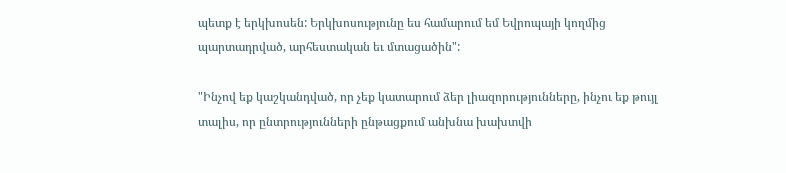պետք է երկխոսեն: Երկխոսությունը ես համարում եմ Եվրոպայի կողմից պարտադրված, արհեստական եւ մտացածին":

"Ինչով եք կաշկանդված, որ չեք կատարում ձեր լիազորությունները, ինչու եք թույլ տալիս, որ ընտրությունների ընթացքում անխնա խախտվի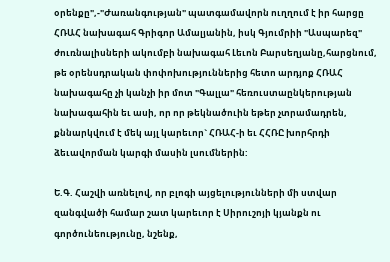օրենքը",-"Ժառանգության" պատգամավորն ուղղում է իր հարցը ՀՌԱՀ նախագահ Գրիգոր Ամալյանին, իսկ Գյումրիի "Ասպարեզ" ժուռնալիսների ակումբի նախագահ Լեւոն Բարսեղյանը,հարցնում, թե օրենսդրական փոփոխություններից հետո արդյոք ՀՌԱՀ նախագահը չի կանչի իր մոտ "Գալլա" հեռուստաընկերության նախագահին եւ ասի, որ որ թեկնածուին եթեր չտրամադրեն, քննարկվում է մեկ այլ կարեւոր` ՀՌԱՀ-ի եւ ՀՀՌԸ խորհրդի ձեւավորման կարգի մասին լսումներին:

Ե.Գ. Հաշվի առնելով, որ բլոգի այցելությունների մի ստվար զանգվածի համար շատ կարեւոր է Սիրուշոյի կյանքն ու գործունեությունը, նշենք,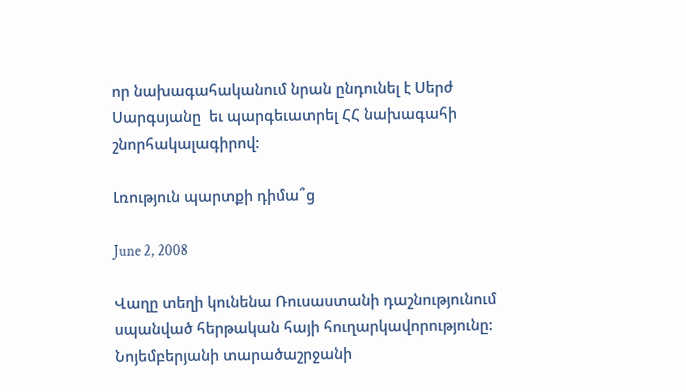որ նախագահականում նրան ընդունել է Սերժ Սարգսյանը  եւ պարգեւատրել ՀՀ նախագահի շնորհակալագիրով:

Լռություն պարտքի դիմա՞ց

June 2, 2008

Վաղը տեղի կունենա Ռուսաստանի դաշնությունում սպանված հերթական հայի հուղարկավորությունը: Նոյեմբերյանի տարածաշրջանի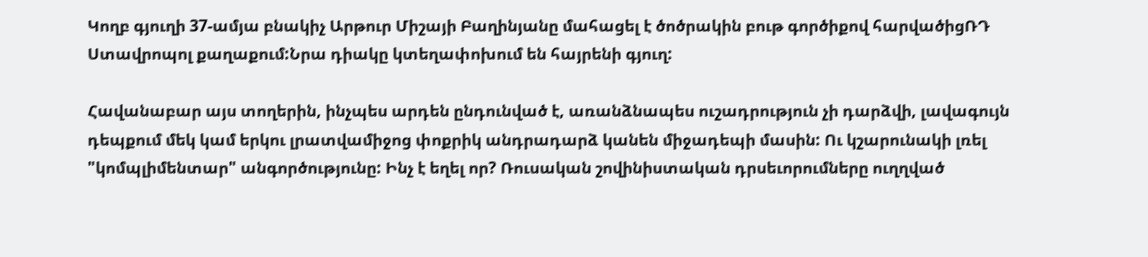Կողբ գյուղի 37-ամյա բնակիչ Արթուր Միշայի Բաղինյանը մահացել է ծոծրակին բութ գործիքով հարվածիցՌԴ Ստավրոպոլ քաղաքում:Նրա դիակը կտեղափոխում են հայրենի գյուղ:

Հավանաբար այս տողերին, ինչպես արդեն ընդունված է, առանձնապես ուշադրություն չի դարձվի, լավագույն դեպքում մեկ կամ երկու լրատվամիջոց փոքրիկ անդրադարձ կանեն միջադեպի մասին: Ու կշարունակի լռել "կոմպլիմենտար" անգործությունը: Ինչ է եղել որ? Ռուսական շովինիստական դրսեւորումները ուղղված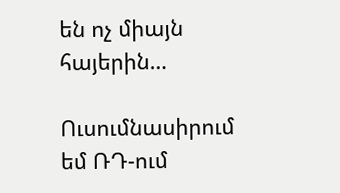են ոչ միայն հայերին…

Ուսումնասիրում եմ ՌԴ-ում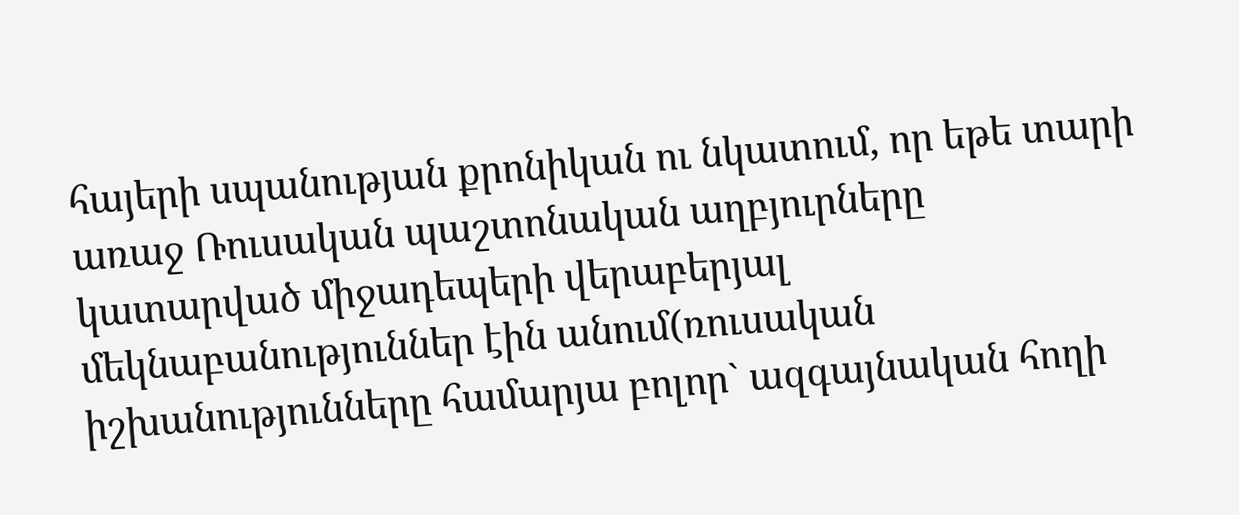հայերի սպանության քրոնիկան ու նկատում, որ եթե տարի առաջ Ռուսական պաշտոնական աղբյուրները կատարված միջադեպերի վերաբերյալ մեկնաբանություններ էին անում(ռուսական իշխանությունները համարյա բոլոր` ազգայնական հողի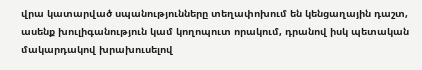վրա կատարված սպանությունները տեղափոխում են կենցաղային դաշտ, ասենք խուլիգանություն կամ կողոպուտ որակում, դրանով իսկ պետական մակարդակով խրախուսելով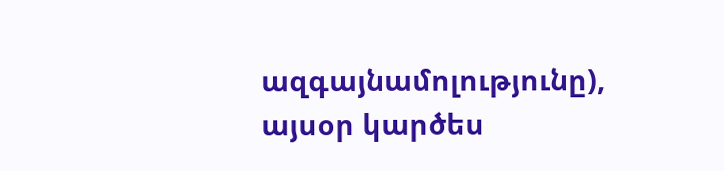ազգայնամոլությունը), այսօր կարծես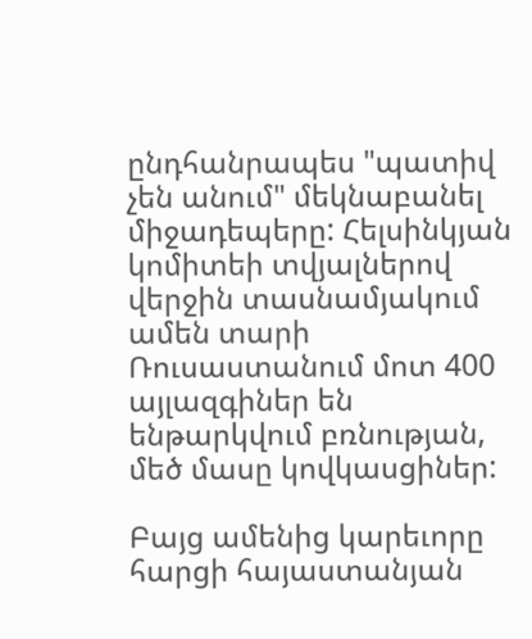ընդհանրապես "պատիվ չեն անում" մեկնաբանել միջադեպերը: Հելսինկյան կոմիտեի տվյալներով վերջին տասնամյակում ամեն տարի Ռուսաստանում մոտ 400 այլազգիներ են ենթարկվում բռնության, մեծ մասը կովկասցիներ:

Բայց ամենից կարեւորը հարցի հայաստանյան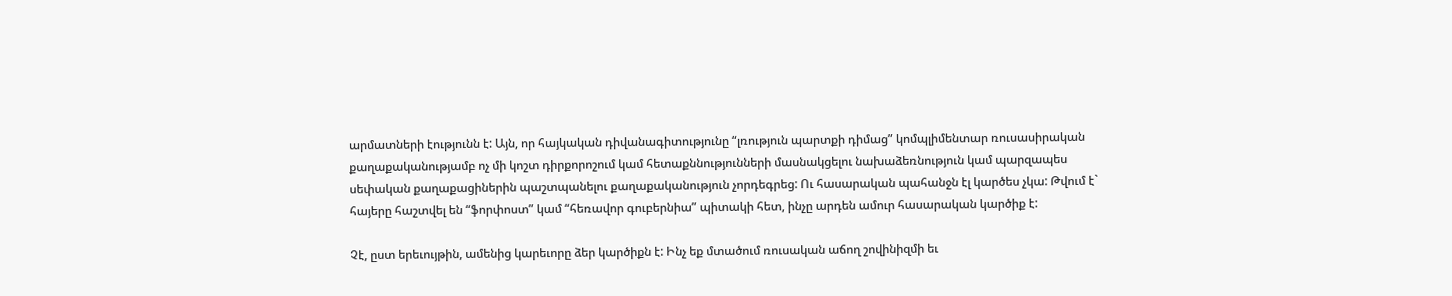արմատների էությունն է: Այն, որ հայկական դիվանագիտությունը “լռություն պարտքի դիմաց” կոմպլիմենտար ռուսասիրական քաղաքականությամբ ոչ մի կոշտ դիրքորոշում կամ հետաքննությունների մասնակցելու նախաձեռնություն կամ պարզապես սեփական քաղաքացիներին պաշտպանելու քաղաքականություն չորդեգրեց: Ու հասարական պահանջն էլ կարծես չկա: Թվում է` հայերը հաշտվել են “ֆորփոստ” կամ “հեռավոր գուբերնիա” պիտակի հետ, ինչը արդեն ամուր հասարական կարծիք է:

Չէ, ըստ երեւույթին, ամենից կարեւորը ձեր կարծիքն է: Ինչ եք մտածում ռուսական աճող շովինիզմի եւ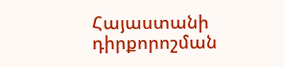Հայաստանի դիրքորոշման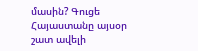մասին? Գուցե Հայաստանը այսօր շատ ավելի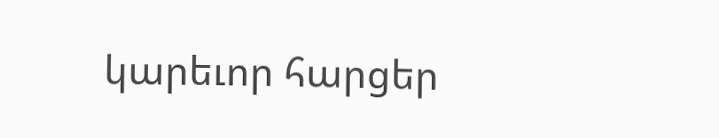կարեւոր հարցեր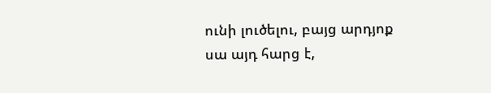ունի լուծելու, բայց արդյոք սա այդ հարց է,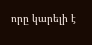որը կարելի է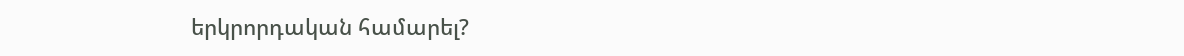երկրորդական համարել?